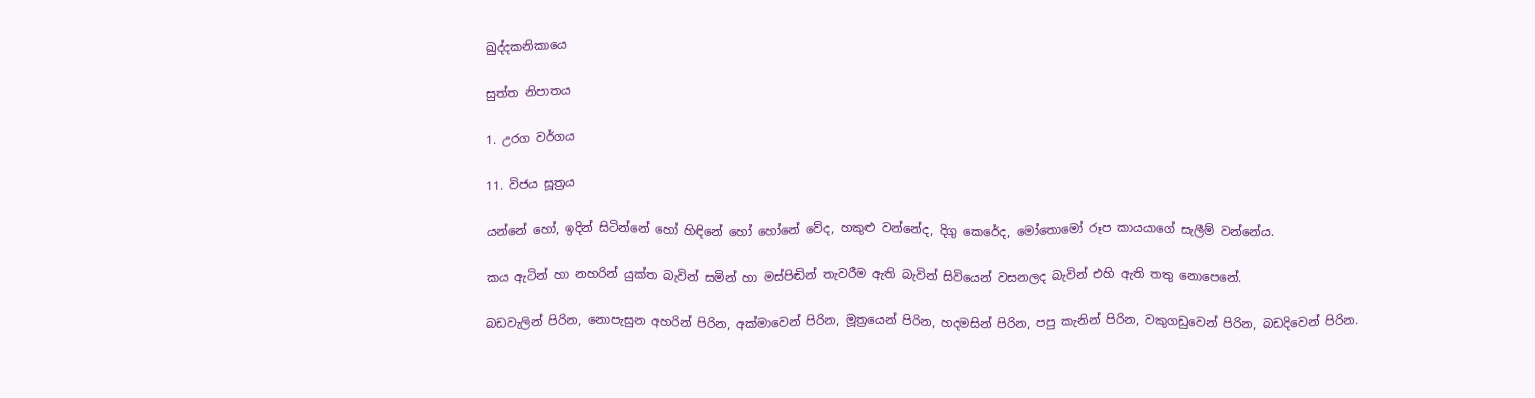ඛුද්දකනිකායෙ

සුත්ත නිපාතය

1. උරග වර්ගය

11. විජය සූත්‍රය

යන්නේ හෝ, ඉදින් සිටින්නේ හෝ හිඳිනේ හෝ හෝනේ වේද, හකුළු වන්නේද, දිගු කෙරේද, මෝතොමෝ රූප කායයාගේ සැලීම් වන්නේය.

කය ඇටින් හා නහරින් යුක්ත බැවින් සමින් හා මස්පිඬින් තැවරීම ඇති බැවින් සිවියෙන් වසනලද බැවින් එහි ඇති තතු නොපෙනේ.

බඩවැලින් පිරින, නොපැසුන අහරින් පිරින, අක්මාවෙන් පිරින, මූත්‍රයෙන් පිරින, හදමසින් පිරින, පපු කැනින් පිරින, වකුගඩුවෙන් පිරින, බඩදිවෙන් පිරින.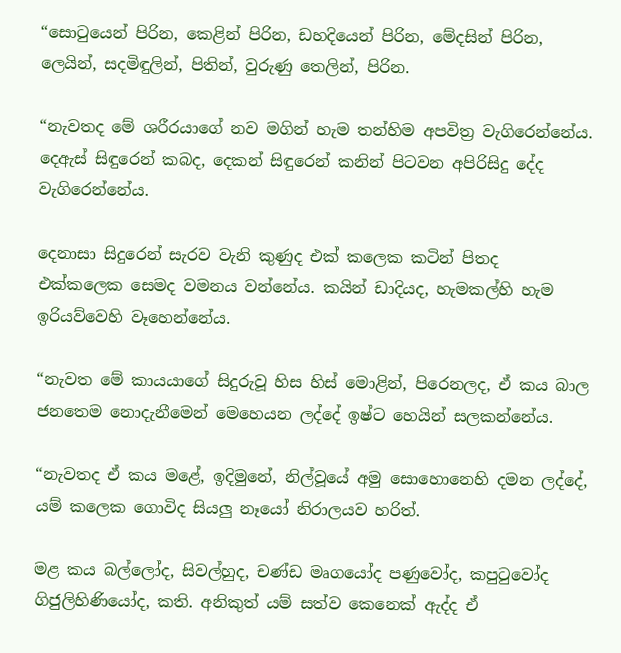“සොටුයෙන් පිරින, කෙළින් පිරින, ඩහදියෙන් පිරින, මේදසින් පිරින, ලෙයින්, සදමිඳුලින්, පිතින්, වුරුණු තෙලින්, පිරින.

“නැවතද මේ ශරීරයාගේ නව මගින් හැම තන්හිම අපවිත්‍ර වැගිරෙන්නේය. දෙඇස් සිඳුරෙන් කබද, දෙකන් සිඳුරෙන් කනින් පිටවන අපිරිසිදු දේද වැගිරෙන්නේය.

දෙනාසා සිදුරෙන් සැරව වැනි කුණුද එක් කලෙක කටින් පිතද එක්කලෙක සෙමද වමනය වන්නේය. කයින් ඩාදියද, හැමකල්හි හැම ඉරියව්වෙහි වෑහෙන්නේය.

“නැවත මේ කායයාගේ සිදුරුවූ හිස හිස් මොළින්, පිරෙනලද, ඒ කය බාල ජනතෙම නොදැනීමෙන් මෙහෙයන ලද්දේ ඉෂ්ට හෙයින් සලකන්නේය.

“නැවතද ඒ කය මළේ, ඉදිමුනේ, නිල්වූයේ අමු සොහොනෙහි දමන ලද්දේ, යම් කලෙක ගොවිද සියලු නෑයෝ නිරාලයව හරිත්.

මළ කය බල්ලෝද, සිවල්හුද, චණ්ඩ මෘගයෝද පණුවෝද, කපුටුවෝද ගිජුලිහිණියෝද, කති. අනිකුත් යම් සත්ව කෙනෙක් ඇද්ද ඒ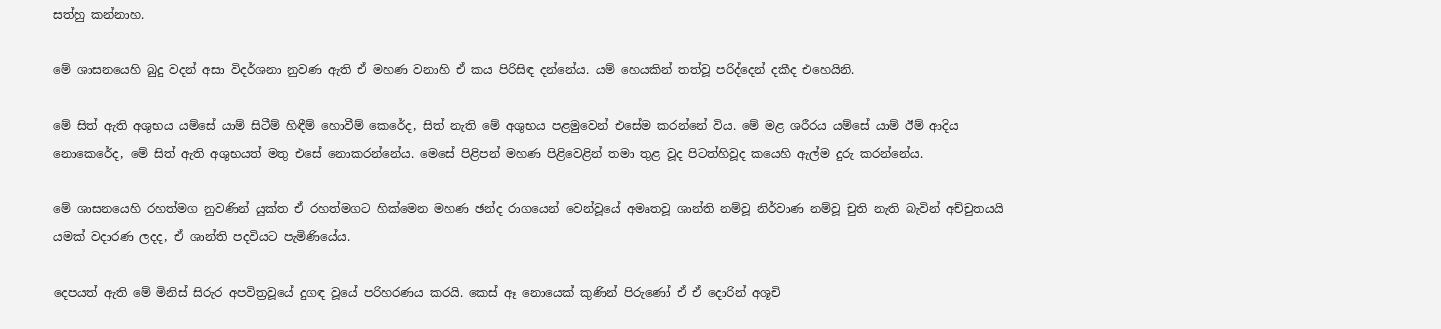සත්හු කන්නාහ.

මේ ශාසනයෙහි බුදු වදන් අසා විදර්ශනා නුවණ ඇති ඒ මහණ වනාහි ඒ කය පිරිසිඳ දන්නේය. යම් හෙයකින් තත්වූ පරිද්දෙන් දකීද එහෙයිනි.

මේ සිත් ඇති අශුභය යම්සේ යාම් සිටීම් හිඳීම් හොවීම් කෙරේද, සිත් නැති මේ අශුභය පළමුවෙන් එසේම කරන්නේ විය. මේ මළ ශරීරය යම්සේ යාම් ඊම් ආදිය නොකෙරේද, මේ සිත් ඇති අශුභයත් මතු එසේ නොකරන්නේය. මෙසේ පිළිපන් මහණ පිළිවෙළින් තමා තුළ වූද පිටත්හිවූද කයෙහි ඇල්ම දුරු කරන්නේය.

මේ ශාසනයෙහි රහත්මග නුවණින් යුක්ත ඒ රහත්මගට හික්මෙන මහණ ඡන්ද රාගයෙන් වෙන්වූයේ අමෘතවූ ශාන්ති නම්වූ නිර්වාණ නම්වූ චුති නැති බැවින් අච්චුතයයි යමක් වදාරණ ලදද, ඒ ශාන්ති පදවියට පැමිණියේය.

දෙපයත් ඇති මේ මිනිස් සිරුර අපවිත්‍රවූයේ දුගඳ වූයේ පරිහරණය කරයි. කෙස් ඈ නොයෙක් කුණින් පිරුණෝ ඒ ඒ දොරින් අශූචි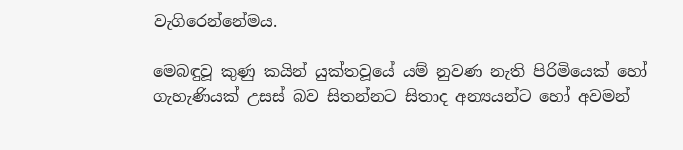වැගිරෙන්නේමය.

මෙබඳුවූ කුණු කයින් යුක්තවූයේ යම් නුවණ නැති පිරිමියෙක් හෝ ගැහැණියක් උසස් බව සිතන්නට සිතාද අන්‍යයන්ට හෝ අවමන්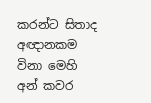කරන්ට සිතාද අඥානකම විනා මෙහි අන් කවර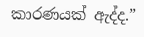කාරණයක් ඇද්ද.”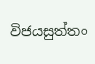විජයසුත්තං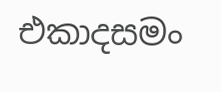එකාදසමං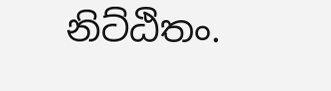නිට්ඨිතං.